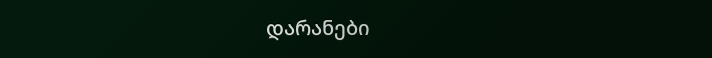დარანები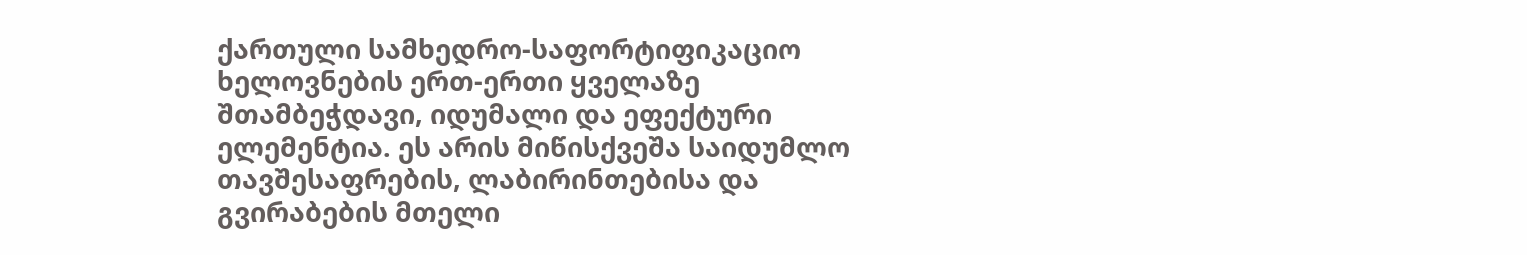ქართული სამხედრო-საფორტიფიკაციო ხელოვნების ერთ-ერთი ყველაზე შთამბეჭდავი, იდუმალი და ეფექტური ელემენტია. ეს არის მიწისქვეშა საიდუმლო თავშესაფრების, ლაბირინთებისა და გვირაბების მთელი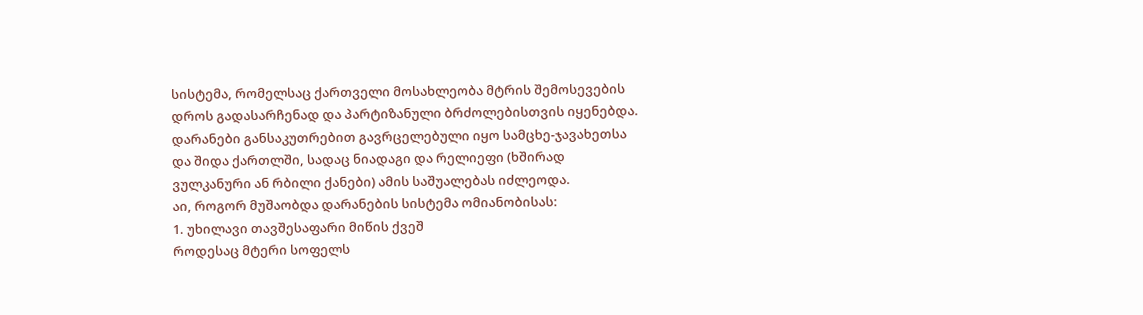სისტემა, რომელსაც ქართველი მოსახლეობა მტრის შემოსევების დროს გადასარჩენად და პარტიზანული ბრძოლებისთვის იყენებდა.
დარანები განსაკუთრებით გავრცელებული იყო სამცხე-ჯავახეთსა და შიდა ქართლში, სადაც ნიადაგი და რელიეფი (ხშირად ვულკანური ან რბილი ქანები) ამის საშუალებას იძლეოდა.
აი, როგორ მუშაობდა დარანების სისტემა ომიანობისას:
1. უხილავი თავშესაფარი მიწის ქვეშ
როდესაც მტერი სოფელს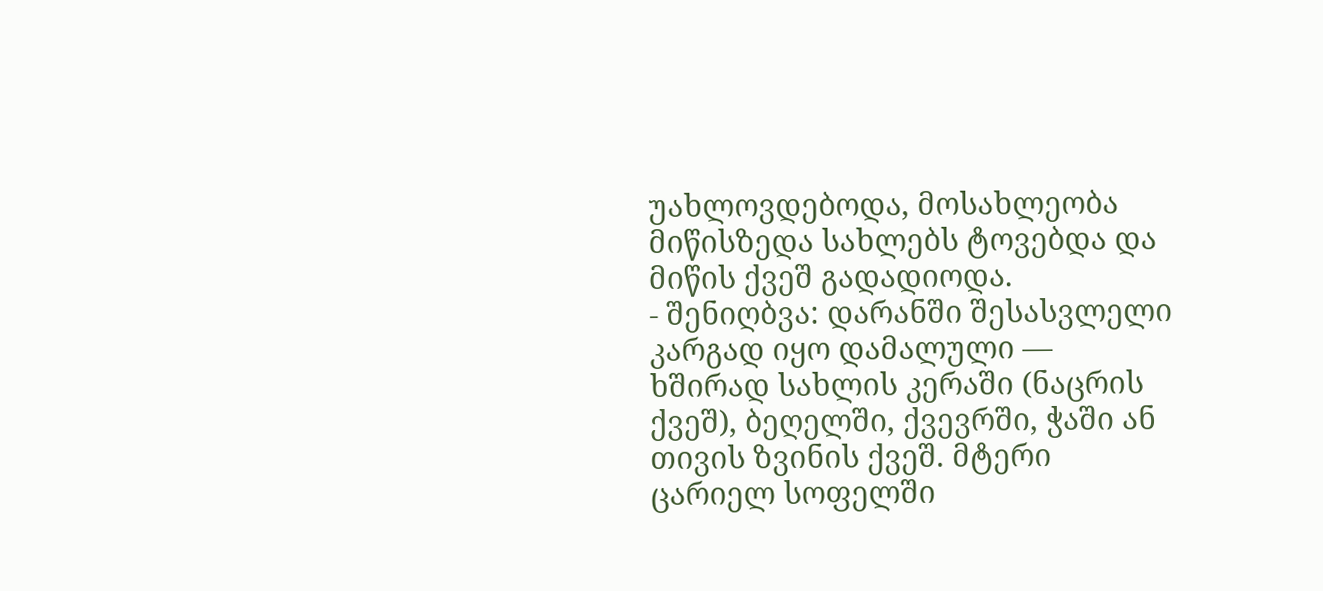უახლოვდებოდა, მოსახლეობა მიწისზედა სახლებს ტოვებდა და მიწის ქვეშ გადადიოდა.
- შენიღბვა: დარანში შესასვლელი კარგად იყო დამალული — ხშირად სახლის კერაში (ნაცრის ქვეშ), ბეღელში, ქვევრში, ჭაში ან თივის ზვინის ქვეშ. მტერი ცარიელ სოფელში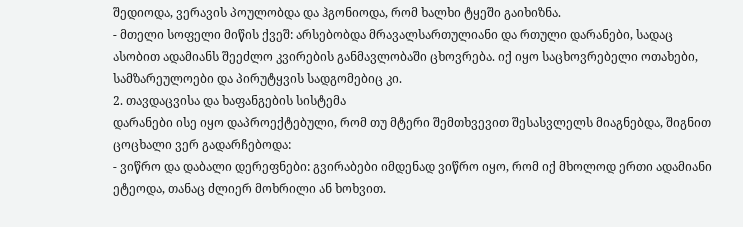შედიოდა, ვერავის პოულობდა და ჰგონიოდა, რომ ხალხი ტყეში გაიხიზნა.
- მთელი სოფელი მიწის ქვეშ: არსებობდა მრავალსართულიანი და რთული დარანები, სადაც ასობით ადამიანს შეეძლო კვირების განმავლობაში ცხოვრება. იქ იყო საცხოვრებელი ოთახები, სამზარეულოები და პირუტყვის სადგომებიც კი.
2. თავდაცვისა და ხაფანგების სისტემა
დარანები ისე იყო დაპროექტებული, რომ თუ მტერი შემთხვევით შესასვლელს მიაგნებდა, შიგნით ცოცხალი ვერ გადარჩებოდა:
- ვიწრო და დაბალი დერეფნები: გვირაბები იმდენად ვიწრო იყო, რომ იქ მხოლოდ ერთი ადამიანი ეტეოდა, თანაც ძლიერ მოხრილი ან ხოხვით.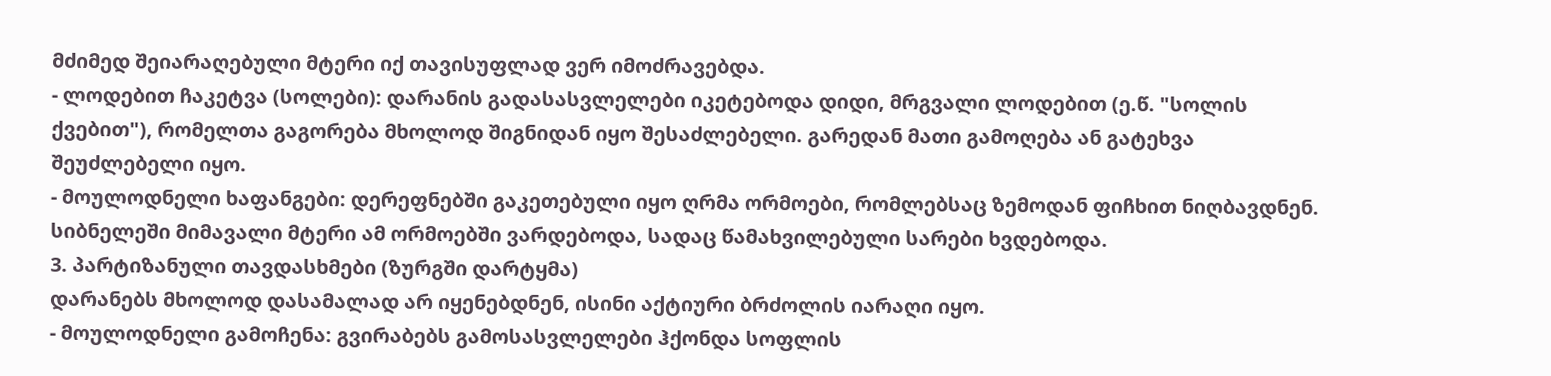მძიმედ შეიარაღებული მტერი იქ თავისუფლად ვერ იმოძრავებდა.
- ლოდებით ჩაკეტვა (სოლები): დარანის გადასასვლელები იკეტებოდა დიდი, მრგვალი ლოდებით (ე.წ. "სოლის ქვებით"), რომელთა გაგორება მხოლოდ შიგნიდან იყო შესაძლებელი. გარედან მათი გამოღება ან გატეხვა შეუძლებელი იყო.
- მოულოდნელი ხაფანგები: დერეფნებში გაკეთებული იყო ღრმა ორმოები, რომლებსაც ზემოდან ფიჩხით ნიღბავდნენ. სიბნელეში მიმავალი მტერი ამ ორმოებში ვარდებოდა, სადაც წამახვილებული სარები ხვდებოდა.
3. პარტიზანული თავდასხმები (ზურგში დარტყმა)
დარანებს მხოლოდ დასამალად არ იყენებდნენ, ისინი აქტიური ბრძოლის იარაღი იყო.
- მოულოდნელი გამოჩენა: გვირაბებს გამოსასვლელები ჰქონდა სოფლის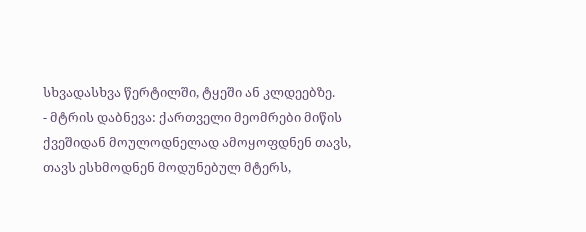სხვადასხვა წერტილში, ტყეში ან კლდეებზე.
- მტრის დაბნევა: ქართველი მეომრები მიწის ქვეშიდან მოულოდნელად ამოყოფდნენ თავს, თავს ესხმოდნენ მოდუნებულ მტერს,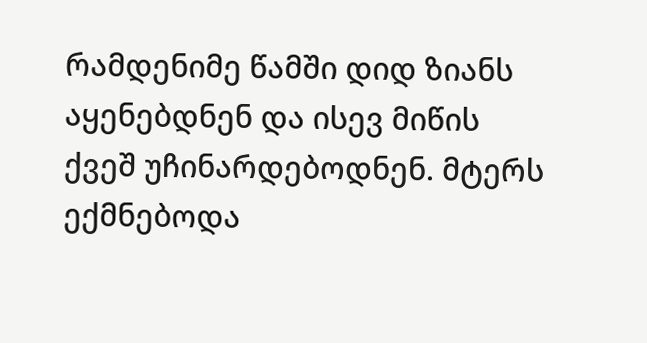რამდენიმე წამში დიდ ზიანს აყენებდნენ და ისევ მიწის ქვეშ უჩინარდებოდნენ. მტერს ექმნებოდა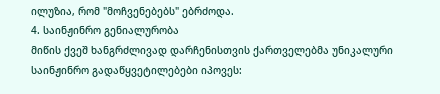ილუზია, რომ "მოჩვენებებს" ებრძოდა.
4. საინჟინრო გენიალურობა
მიწის ქვეშ ხანგრძლივად დარჩენისთვის ქართველებმა უნიკალური საინჟინრო გადაწყვეტილებები იპოვეს: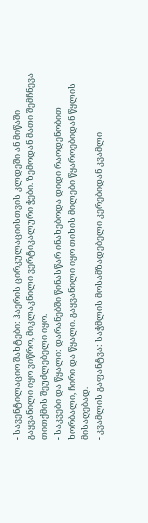- სავენტილაციო შახტები: ჰაერის ცირკულაციისთვის კლდეში ან მიწაში გაყვანილი იყო ვიწრო, მიკლაკნილი ვერტიკალური ჭები. ზემოდან მათი შემჩნევა თითქმის შეუძლებელი იყო.
- საკვები და წყალი: დარანებში წინასწარ ინახებოდა დიდი რაოდენობით ხორბალი, ჩირი და წყალი. გაყვანილი იყო თიხის მილები წყაროებიდან წყლის მისაღებად.
- კვამლის გაფანტვა: საჭმლის მოსამზადებელი კერებიდან კვამლი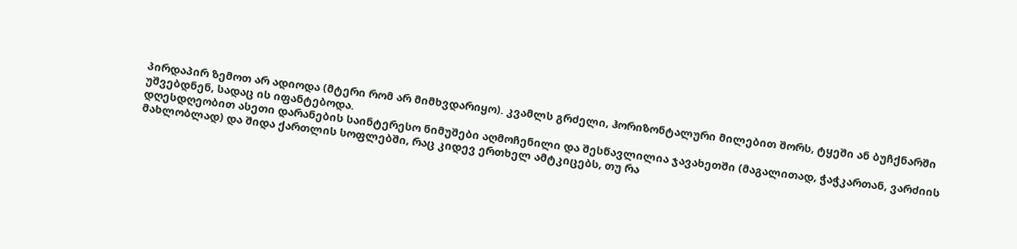პირდაპირ ზემოთ არ ადიოდა (მტერი რომ არ მიმხვდარიყო). კვამლს გრძელი, ჰორიზონტალური მილებით შორს, ტყეში ან ბუჩქნარში უშვებდნენ, სადაც ის იფანტებოდა.
დღესდღეობით ასეთი დარანების საინტერესო ნიმუშები აღმოჩენილი და შესწავლილია ჯავახეთში (მაგალითად, ჭაჭკართან, ვარძიის მახლობლად) და შიდა ქართლის სოფლებში, რაც კიდევ ერთხელ ამტკიცებს, თუ რა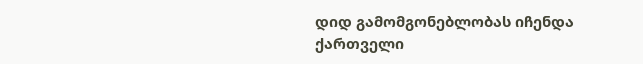დიდ გამომგონებლობას იჩენდა ქართველი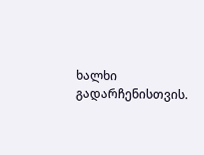ხალხი გადარჩენისთვის.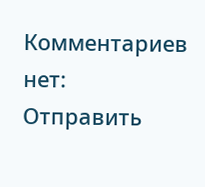Комментариев нет:
Отправить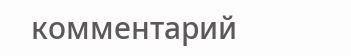комментарий